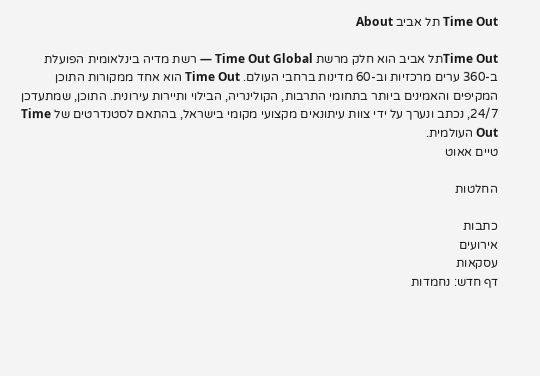Time Out תל אביב About

Time Outתל אביב הוא חלק מרשת Time Out Global — רשת מדיה בינלאומית הפועלת ב-360 ערים מרכזיות וב-60 מדינות ברחבי העולם. Time Out הוא אחד ממקורות התוכן המקיפים והאמינים ביותר בתחומי התרבות, הקולינריה, הבילוי ותיירות עירונית. התוכן, שמתעדכן 24/7, נכתב ונערך על ידי צוות עיתונאים מקצועי מקומי בישראל, בהתאם לסטנדרטים של Time Out העולמית.
טיים אאוט

החלטות

כתבות
אירועים
עסקאות
דף חדש: נחמדות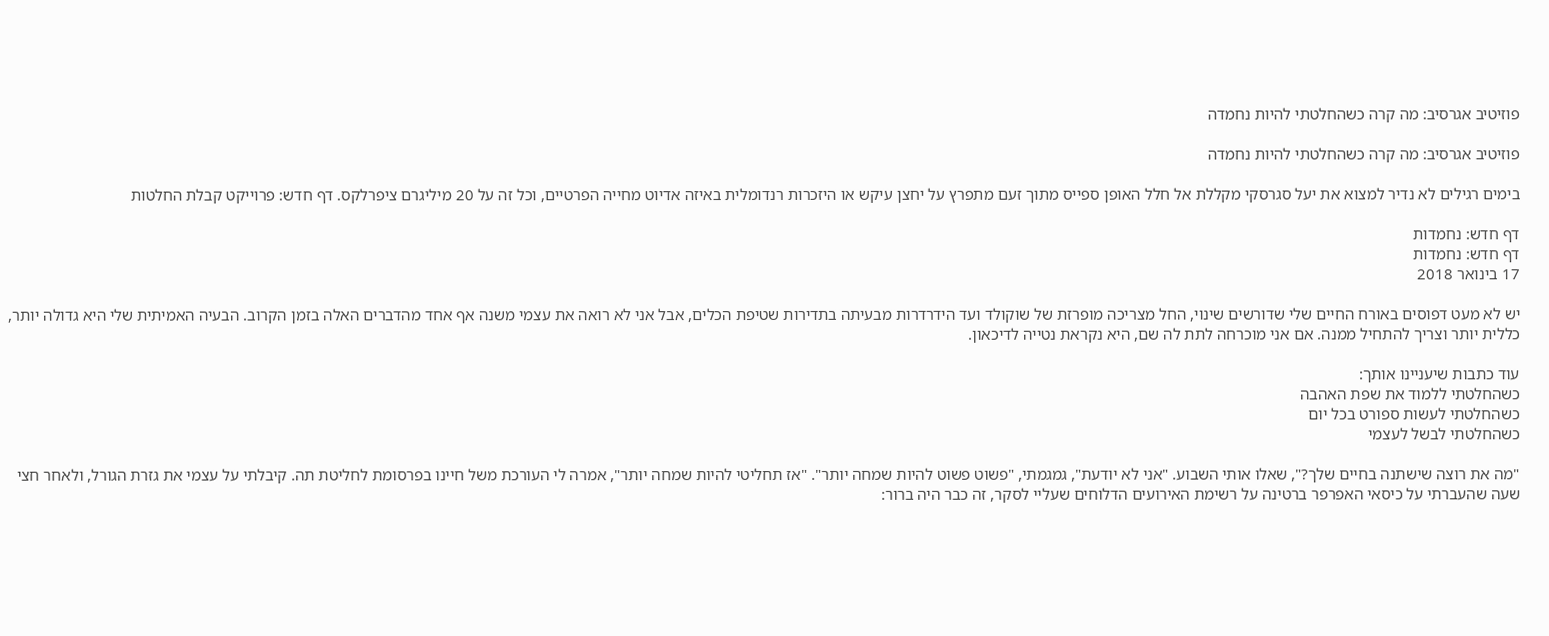פוזיטיב אגרסיב: מה קרה כשהחלטתי להיות נחמדה

פוזיטיב אגרסיב: מה קרה כשהחלטתי להיות נחמדה

בימים רגילים לא נדיר למצוא את יעל סגרסקי מקללת אל חלל האופן ספייס מתוך זעם מתפרץ על יחצן עיקש או היזכרות רנדומלית באיזה אדיוט מחייה הפרטיים, וכל זה על 20 מיליגרם ציפרלקס. דף חדש: פרוייקט קבלת החלטות

דף חדש: נחמדות
דף חדש: נחמדות
17 בינואר 2018

יש לא מעט דפוסים באורח החיים שלי שדורשים שינוי, החל מצריכה מופרזת של שוקולד ועד הידרדרות מבעיתה בתדירות שטיפת הכלים, אבל אני לא רואה את עצמי משנה אף אחד מהדברים האלה בזמן הקרוב. הבעיה האמיתית שלי היא גדולה יותר, כללית יותר וצריך להתחיל ממנה. אם אני מוכרחה לתת לה שם, היא נקראת נטייה לדיכאון.

עוד כתבות שיעניינו אותך:
כשהחלטתי ללמוד את שפת האהבה
כשהחלטתי לעשות ספורט בכל יום
כשהחלטתי לבשל לעצמי

"מה את רוצה שישתנה בחיים שלך?", שאלו אותי השבוע. "אני לא יודעת", גמגמתי, "פשוט פשוט להיות שמחה יותר". "אז תחליטי להיות שמחה יותר", אמרה לי העורכת משל חיינו בפרסומת לחליטת תה. קיבלתי על עצמי את גזרת הגורל, ולאחר חצי שעה שהעברתי על כיסאי האפרפר ברטינה על רשימת האירועים הדלוחים שעליי לסקר, זה כבר היה ברור: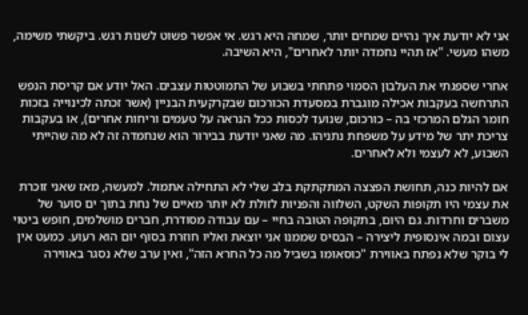אני לא יודעת איך נהיים שמחים יותר, שמחה היא רגש. אי אפשר פשוט לשנות רגש. ביקשתי משימה, משהו מעשי. "אז תהיי נחמדה יותר לאחרים", היא השיבה.

אחרי שספגתי את העלבון הסמוי פתחתי בשבוע של התמוטטות עצבים. האל יודע אם קריסת הנפש התרחשה בעקבות אכילה מוגברת במסעדת הכורכום שבקרקעית הבניין (אשר זכתה לכינוייה בזכות חומר הגלם המרכזי בה – כורכום, שנועד לכסות ככל הנראה על טעמים וריחות אחרים), או בעקבות צריכת יתר של מידע על משפחת נתניהו. מה שאני יודעת בבירור הוא שנחמדה זה לא מה שהייתי השבוע, לא לעצמי ולא לאחרים.

אם להיות כנה, תחושת הפצצה המתקתקת בלב שלי לא התחילה אתמול. למעשה, מאז שאני זוכרת את עצמי היו תקופות השקט, השלווה והפניות לזולת לא יותר מאיים של נחת בתוך ים סוער של משברים וחרדות. גם היום, בתקופה הטובה בחיי – עם עבודה מסודרת, חברים מושלמים, חופש ביטוי עצום ובמה אינסופית ליצירה – הבסיס שממנו אני יוצאת ואליו חוזרת בסוף יום הוא רעוע. כמעט אין לי בוקר שלא נפתח באווירת "כוסאומו בשביל מה כל החרא הזה", ואין ערב שלא נסגר באווירה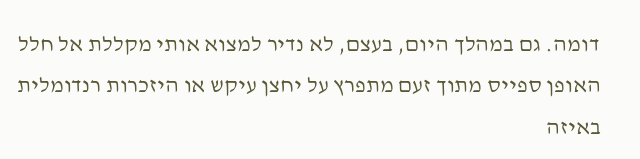דומה. גם במהלך היום, בעצם, לא נדיר למצוא אותי מקללת אל חלל האופן ספייס מתוך זעם מתפרץ על יחצן עיקש או היזכרות רנדומלית באיזה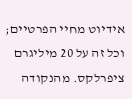אידיוט מחיי הפרטיים; וכל זה על 20 מיליגרם ציפרלקס. מהנקודה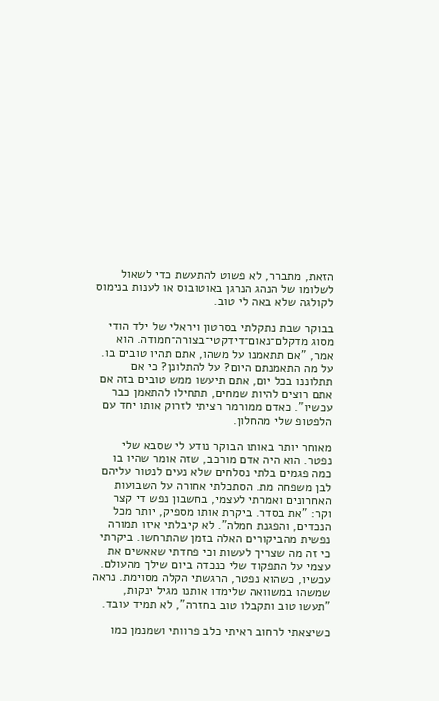הזאת, מתברר, לא פשוט להתעשת כדי לשאול לשלומו של הנהג הנרגן באוטובוס או לענות בנימוס לקולגה שלא באה לי טוב.

בבוקר שבת נתקלתי בסרטון ויראלי של ילד הודי מסוג מדקלם־נאום־דידקטי־בצורה־חמודה. הוא אמר, "אם תתאמנו על משהו, אתם תהיו טובים בו. על מה התאמנתם היום? על להתלונן? כי אם תתלוננו בכל יום, אתם תיעשו ממש טובים בזה אם אתם רוצים להיות שמחים, תתחילו להתאמן כבר עכשיו". כאדם ממורמר רציתי לזרוק אותו יחד עם הלפטופ שלי מהחלון.

מאוחר יותר באותו הבוקר נודע לי שסבא שלי נפטר. הוא היה אדם מורכב, שזה אומר שהיו בו כמה פגמים בלתי נסלחים שלא נעים לנטור עליהם לבן משפחה מת. הסתכלתי אחורה על השבועות האחרונים ואמרתי לעצמי, בחשבון נפש די קצר וקר: "את בסדר. ביקרת אותו מספיק, יותר מכל הנכדים, והפגנת חמלה". לא קיבלתי איזו תמורה נפשית מהביקורים האלה בזמן שהתרחשו. ביקרתי כי זה מה שצריך לעשות וכי פחדתי שאאשים את עצמי על התפקוד שלי כנכדה ביום שילך מהעולם. עכשיו, כשהוא נפטר, הרגשתי הקלה מסוימת. נראה שמשהו במשוואה שלימדו אותנו מגיל ינקות, "תעשו טוב ותקבלו טוב בחזרה", לא תמיד עובד.

כשיצאתי לרחוב ראיתי כלב פרוותי ושמנמן כמו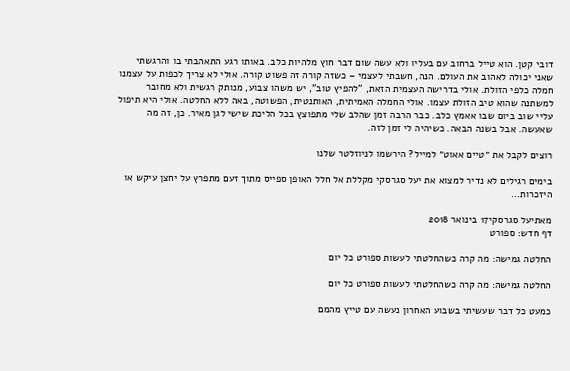דובי קטן. הוא טייל ברחוב עם בעליו ולא עשה שום דבר חוץ מלהיות כלב. באותו רגע התאהבתי בו והרגשתי שאני יכולה לאהוב את העולם. הנה, חשבתי לעצמי – כשזה קורה זה פשוט קורה. אולי לא צריך לכפות על עצמנו חמלה כלפי הזולת. אולי בדרישה העצמית הזאת, "להפיץ טוב", יש משהו צבוע, מנותק רגשית ולא מחובר למשתנה שהוא טיב הזולת עצמו. אולי החמלה האמיתית, האותנטית, הפשוטה, באה ללא החלטה. אולי היא תיפול עליי שוב ביום שבו אאמץ כלב. כבר הרבה זמן שהלב שלי מתפוצץ בכל הליכת שישי לגן מאיר. כן, זה מה שאעשה. אבל בשנה הבאה. כשיהיה לי זמן לזה.

רוצים לקבל את ״טיים אאוט״ למייל? הירשמו לניוזלטר שלנו

בימים רגילים לא נדיר למצוא את יעל סגרסקי מקללת אל חלל האופן ספייס מתוך זעם מתפרץ על יחצן עיקש או היזכרות...

מאתיעל סגרסקי17 בינואר 2018
דף חדש: ספורט

החלטה גמישה: מה קרה כשהחלטתי לעשות ספורט כל יום

החלטה גמישה: מה קרה כשהחלטתי לעשות ספורט כל יום

כמעט כל דבר שעשיתי בשבוע האחרון נעשה עם טייץ מהמם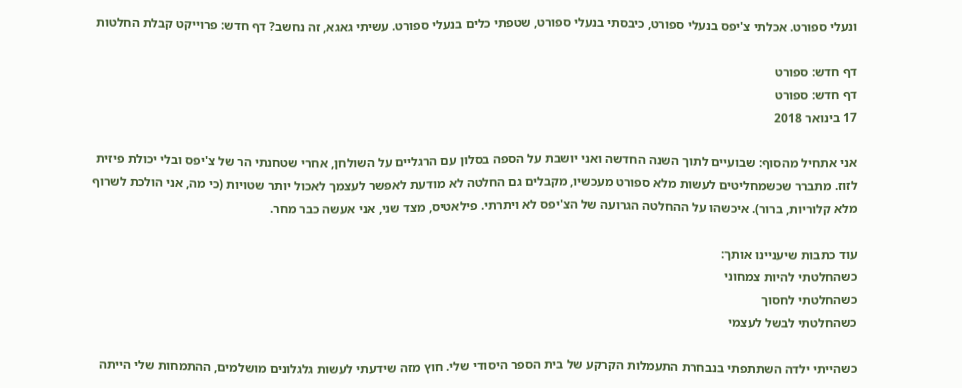ונעלי ספורט. אכלתי צ'יפס בנעלי ספורט, כיבסתי בנעלי ספורט, שטפתי כלים בנעלי ספורט. עשיתי גאגא, זה נחשב? דף חדש: פרוייקט קבלת החלטות

דף חדש: ספורט
דף חדש: ספורט
17 בינואר 2018

אני אתחיל מהסוף: שבועיים לתוך השנה החדשה ואני יושבת על הספה בסלון עם הרגליים על השולחן, אחרי שטחנתי הר של צ'יפס ובלי יכולת פיזית לזוז. מתברר שכשמחליטים לעשות מלא ספורט מעכשיו, מקבלים גם החלטה לא מודעת לאפשר לעצמך לאכול יותר שטויות (כי מה, אני הולכת לשרוף מלא קלוריות, ברור). איכשהו על ההחלטה הגרועה של הצ'יפס לא ויתרתי. פילאטיס, מצד שני, אני אעשה כבר מחר.

עוד כתבות שיעניינו אותך:
כשהחלטתי להיות צמחוני
כשהחלטתי לחסוך
כשהחלטתי לבשל לעצמי

כשהייתי ילדה השתתפתי בנבחרת התעמלות הקרקע של בית הספר היסודי שלי. חוץ מזה שידעתי לעשות גלגלונים מושלמים, ההתמחות שלי הייתה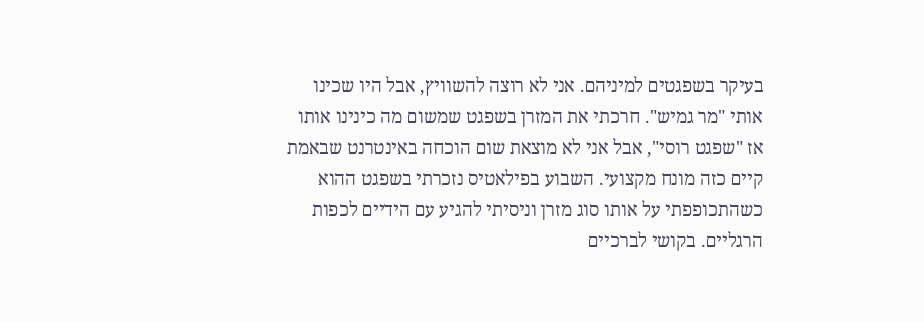בעיקר בשפגטים למיניהם. אני לא רוצה להשוויץ, אבל היו שכינו אותי "מר גמיש". חרכתי את המזרן בשפגט שמשום מה כינינו אותו אז "שפגט רוסי", אבל אני לא מוצאת שום הוכחה באינטרנט שבאמת קיים כזה מונח מקצועי. השבוע בפילאטיס נזכרתי בשפגט ההוא כשהתכופפתי על אותו סוג מזרן וניסיתי להגיע עם הידיים לכפות הרגליים. בקושי לברכיים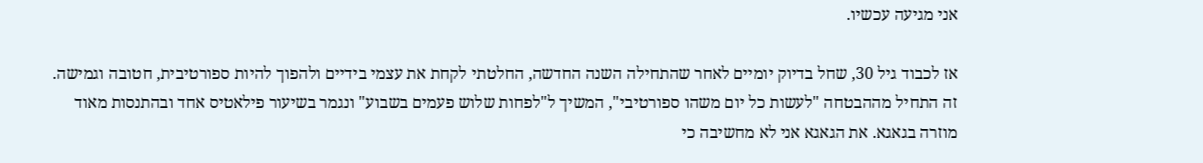אני מגיעה עכשיו.

אז לכבוד גיל 30, שחל בדיוק יומיים לאחר שהתחילה השנה החדשה, החלטתי לקחת את עצמי בידיים ולהפוך להיות ספורטיבית, חטובה וגמישה. זה התחיל מההבטחה "לעשות כל יום משהו ספורטיבי", המשיך ל"לפחות שלוש פעמים בשבוע" ונגמר בשיעור פילאטיס אחד ובהתנסות מאוד מוזרה בגאגא. את הגאגא אני לא מחשיבה כי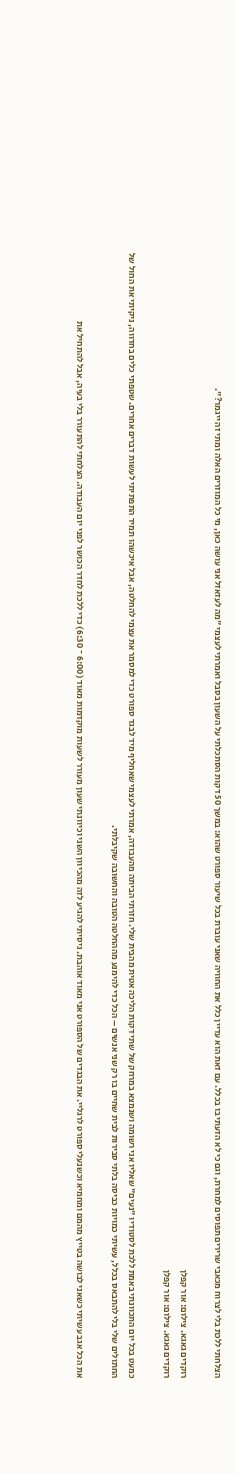הצלחתי ללכת בלי לצרוח מכאבי שרירים תפוסים למחרת, וגם כי לא הזעתי בו בכלל. עם זאת הוא עדיין כלל את החוויה שאני עוברת בכל שיעור ספורט שהוא: במשך 50 דקות הסתכלתי על השעון בסבל ואמרתי לעצמי "מה לעזאזל אני עושה כאן, מי כל המוזרים האלה ומתי זה ייגמר?".

רוקדים גאגא. צילום: אור קפלן
רוקדים גאגא. צילום: אור קפלן

כמעט בכל יום התכוונתי באמת ללכת לסטודיו "נעים" שאליו אני רשומה ושנמצא במרחק של שתי דקות הליכה אטית מהבית שלי. חזרתי הביתה מהעבודה, אמרתי לעצמי שאחליף מיד לבגד ספורט כדי למסמר את עצמי להחלטה, אבל איכשהו תמיד התפתיתי לעשות דברים אחרים. שטפתי כלים בחדווה, ניקיתי את החול של החתולים שלי בלי להתבאס בכלל, עשיתי כמויות כביסה בלתי סבירות לבית שחיים בו רק שני אנשים – הכל כדי להימנע מההחלטה הטובה והחשובה שקיבלתי.

את הכל אגב עשיתי כשאני לבושה בטייץ מהמם ומחמיא וכשנעלי ספורט לרגליי. את הבגדים של הספורט אני מאוד אוהבת. ניסיתי להגיע לזה מהכיוון השני וכיוונתי שעון מעורר לשעות מוקדמות מאוד (6:00 ־ 6:30) כדי ללכת לחדר הכושר לפני יום העבודה. הצלחתי להתעורר בלי בעיה, אבל להתחיל את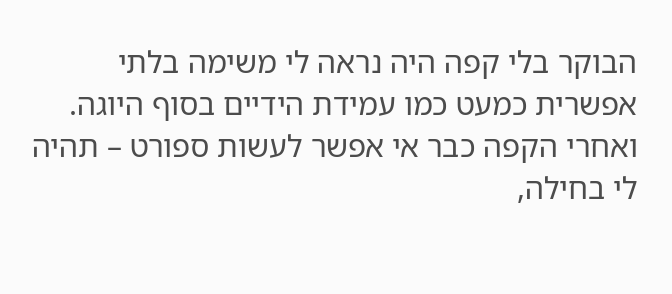הבוקר בלי קפה היה נראה לי משימה בלתי אפשרית כמעט כמו עמידת הידיים בסוף היוגה. ואחרי הקפה כבר אי אפשר לעשות ספורט – תהיה לי בחילה,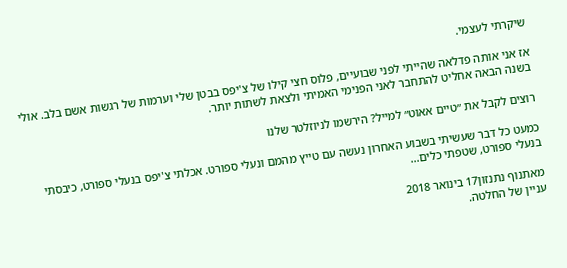שיקרתי לעצמי.

אז אני אותה פדלאה שהייתי לפני שבועיים, פלוס חצי קילו של צ'יפס בבטן שלי וערמות של רגשות אשם בלב. אולי בשנה הבאה אחליט להתחבר לאני הפנימי האמיתי ולצאת לשתות יותר.

רוצים לקבל את ״טיים אאוט״ למייל? הירשמו לניוזלטר שלנו

כמעט כל דבר שעשיתי בשבוע האחרון נעשה עם טייץ מהמם ונעלי ספורט. אכלתי צ'יפס בנעלי ספורט, כיבסתי בנעלי ספורט, שטפתי כלים...

מאתנוף נתנזון17 בינואר 2018
עניין של החלטה.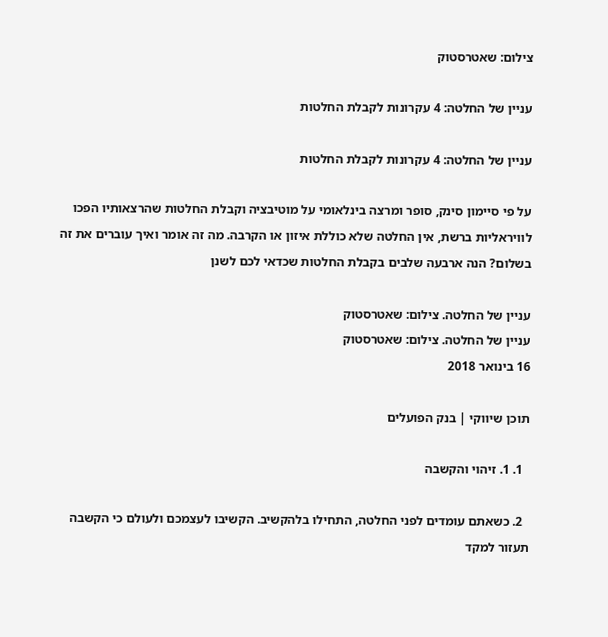צילום: שאטרסטוק

עניין של החלטה: 4 עקרונות לקבלת החלטות

עניין של החלטה: 4 עקרונות לקבלת החלטות

על פי סיימון סינק, סופר ומרצה בינלאומי על מוטיבציה וקבלת החלטות שהרצאותיו הפכו לוויראליות ברשת, אין החלטה שלא כוללת איזון או הקרבה. מה זה אומר ואיך עוברים את זה בשלום? הנה ארבעה שלבים בקבלת החלטות שכדאי לכם לשנן

עניין של החלטה. צילום: שאטרסטוק
עניין של החלטה. צילום: שאטרסטוק
16 בינואר 2018

תוכן שיווקי | בנק הפועלים

  1. 1. זיהוי והקשבה

  2. כשאתם עומדים לפני החלטה, התחילו בלהקשיב. הקשיבו לעצמכם ולעולם כי הקשבה תעזור למקד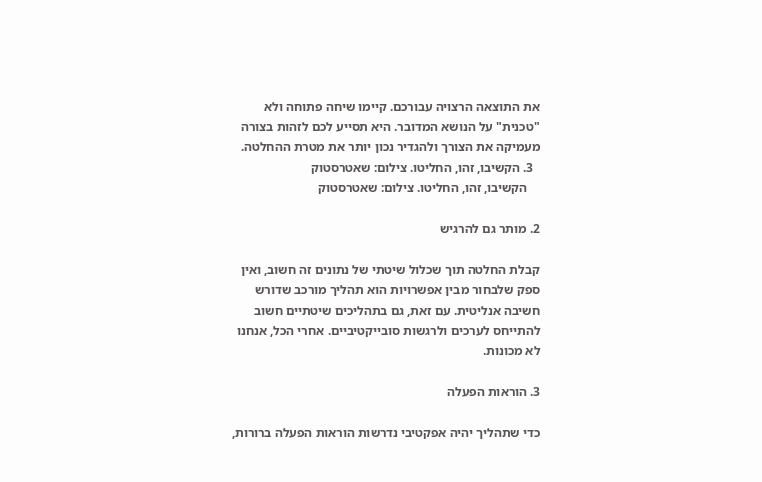את התוצאה הרצויה עבורכם. קיימו שיחה פתוחה ולא "טכנית" על הנושא המדובר. היא תסייע לכם לזהות בצורה מעמיקה את הצורך ולהגדיר נכון יותר את מטרת ההחלטה.
  3. הקשיבו, זהו, החליטו. צילום: שאטרסטוק
    הקשיבו, זהו, החליטו. צילום: שאטרסטוק

2. מותר גם להרגיש

קבלת החלטה תוך שכלול שיטתי של נתונים זה חשוב, ואין ספק שלבחור מבין אפשרויות הוא תהליך מורכב שדורש חשיבה אנליטית. עם זאת, גם בתהליכים שיטתיים חשוב להתייחס לערכים ולרגשות סובייקטיביים. אחרי הכל, אנחנו לא מכונות.

3. הוראות הפעלה

כדי שתהליך יהיה אפקטיבי נדרשות הוראות הפעלה ברורות,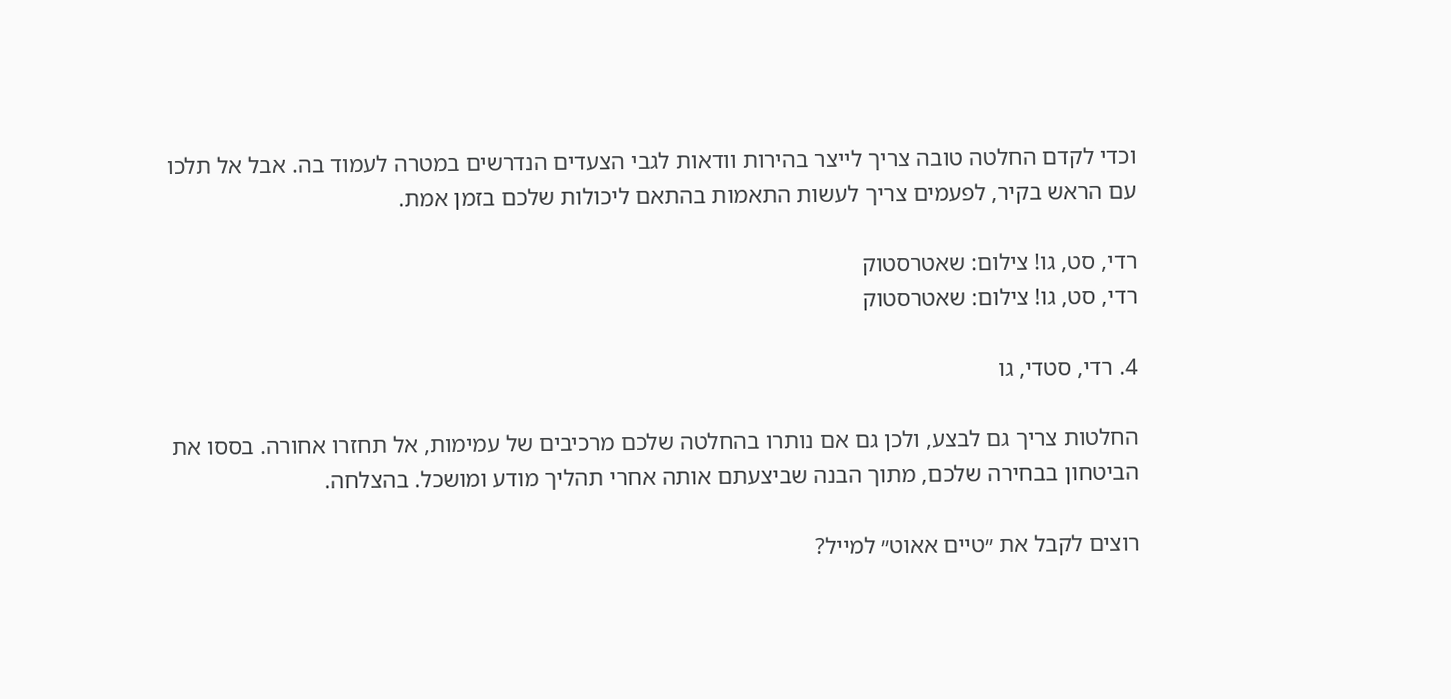וכדי לקדם החלטה טובה צריך לייצר בהירות וודאות לגבי הצעדים הנדרשים במטרה לעמוד בה. אבל אל תלכו עם הראש בקיר, לפעמים צריך לעשות התאמות בהתאם ליכולות שלכם בזמן אמת.

רדי, סט, גו! צילום: שאטרסטוק
רדי, סט, גו! צילום: שאטרסטוק

4. רדי, סטדי, גו

החלטות צריך גם לבצע, ולכן גם אם נותרו בהחלטה שלכם מרכיבים של עמימות, אל תחזרו אחורה. בססו את הביטחון בבחירה שלכם, מתוך הבנה שביצעתם אותה אחרי תהליך מודע ומושכל. בהצלחה.

רוצים לקבל את ״טיים אאוט״ למייל?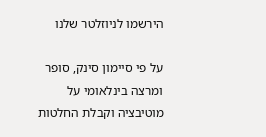הירשמו לניוזלטר שלנו

על פי סיימון סינק, סופר ומרצה בינלאומי על מוטיבציה וקבלת החלטות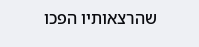שהרצאותיו הפכו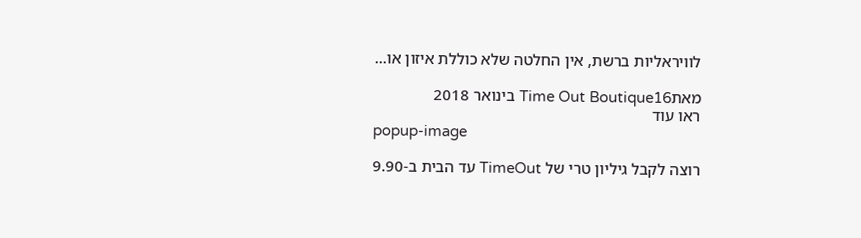לוויראליות ברשת, אין החלטה שלא כוללת איזון או...

מאתTime Out Boutique16 בינואר 2018
ראו עוד
popup-image

רוצה לקבל גיליון טרי של TimeOut עד הבית ב-9.90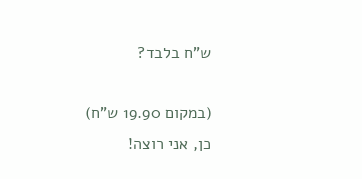ש"ח בלבד?

(במקום 19.90 ש"ח)
כן, אני רוצה!